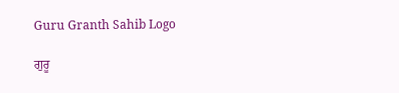Guru Granth Sahib Logo

ਗੁਰੂ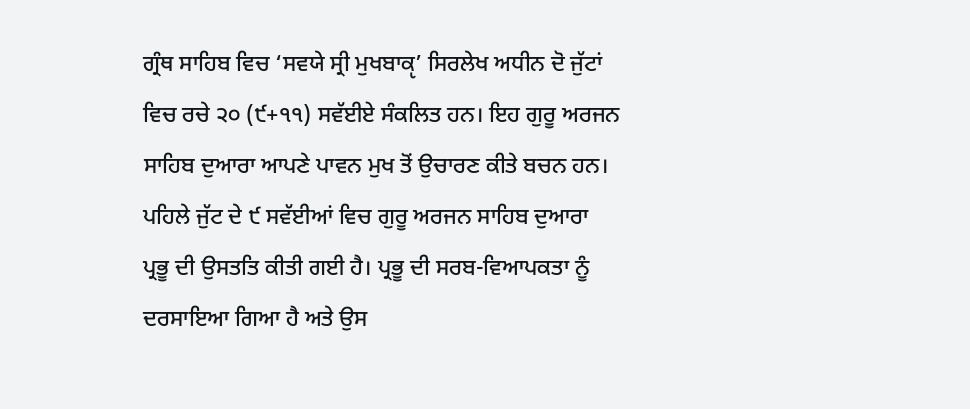ਗ੍ਰੰਥ ਸਾਹਿਬ ਵਿਚ ‘ਸਵਯੇ ਸ੍ਰੀ ਮੁਖਬਾਕੵ’ ਸਿਰਲੇਖ ਅਧੀਨ ਦੋ ਜੁੱਟਾਂ ਵਿਚ ਰਚੇ ੨੦ (੯+੧੧) ਸਵੱਈਏ ਸੰਕਲਿਤ ਹਨ। ਇਹ ਗੁਰੂ ਅਰਜਨ ਸਾਹਿਬ ਦੁਆਰਾ ਆਪਣੇ ਪਾਵਨ ਮੁਖ ਤੋਂ ਉਚਾਰਣ ਕੀਤੇ ਬਚਨ ਹਨ। ਪਹਿਲੇ ਜੁੱਟ ਦੇ ੯ ਸਵੱਈਆਂ ਵਿਚ ਗੁਰੂ ਅਰਜਨ ਸਾਹਿਬ ਦੁਆਰਾ ਪ੍ਰਭੂ ਦੀ ਉਸਤਤਿ ਕੀਤੀ ਗਈ ਹੈ। ਪ੍ਰਭੂ ਦੀ ਸਰਬ-ਵਿਆਪਕਤਾ ਨੂੰ ਦਰਸਾਇਆ ਗਿਆ ਹੈ ਅਤੇ ਉਸ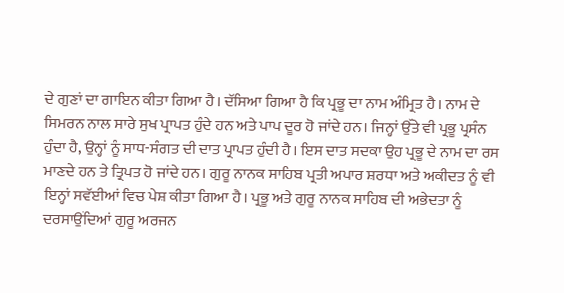ਦੇ ਗੁਣਾਂ ਦਾ ਗਾਇਨ ਕੀਤਾ ਗਿਆ ਹੈ। ਦੱਸਿਆ ਗਿਆ ਹੈ ਕਿ ਪ੍ਰਭੂ ਦਾ ਨਾਮ ਅੰਮ੍ਰਿਤ ਹੈ। ਨਾਮ ਦੇ ਸਿਮਰਨ ਨਾਲ ਸਾਰੇ ਸੁਖ ਪ੍ਰਾਪਤ ਹੁੰਦੇ ਹਨ ਅਤੇ ਪਾਪ ਦੂਰ ਹੋ ਜਾਂਦੇ ਹਨ। ਜਿਨ੍ਹਾਂ ਉੱਤੇ ਵੀ ਪ੍ਰਭੂ ਪ੍ਰਸੰਨ ਹੁੰਦਾ ਹੈ, ਉਨ੍ਹਾਂ ਨੂੰ ਸਾਧ-ਸੰਗਤ ਦੀ ਦਾਤ ਪ੍ਰਾਪਤ ਹੁੰਦੀ ਹੈ। ਇਸ ਦਾਤ ਸਦਕਾ ਉਹ ਪ੍ਰਭੂ ਦੇ ਨਾਮ ਦਾ ਰਸ ਮਾਣਦੇ ਹਨ ਤੇ ਤ੍ਰਿਪਤ ਹੋ ਜਾਂਦੇ ਹਨ। ਗੁਰੂ ਨਾਨਕ ਸਾਹਿਬ ਪ੍ਰਤੀ ਅਪਾਰ ਸ਼ਰਧਾ ਅਤੇ ਅਕੀਦਤ ਨੂੰ ਵੀ ਇਨ੍ਹਾਂ ਸਵੱਈਆਂ ਵਿਚ ਪੇਸ਼ ਕੀਤਾ ਗਿਆ ਹੈ। ਪ੍ਰਭੂ ਅਤੇ ਗੁਰੂ ਨਾਨਕ ਸਾਹਿਬ ਦੀ ਅਭੇਦਤਾ ਨੂੰ ਦਰਸਾਉਂਦਿਆਂ ਗੁਰੂ ਅਰਜਨ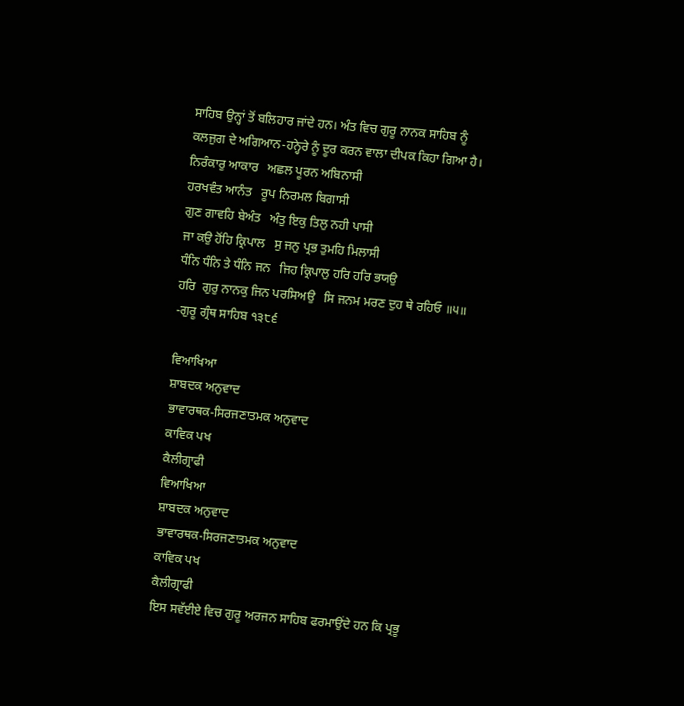ਸਾਹਿਬ ਉਨ੍ਹਾਂ ਤੋਂ ਬਲਿਹਾਰ ਜਾਂਦੇ ਹਨ। ਅੰਤ ਵਿਚ ਗੁਰੂ ਨਾਨਕ ਸਾਹਿਬ ਨੂੰ ਕਲਜੁਗ ਦੇ ਅਗਿਆਨ-ਹਨ੍ਹੇਰੇ ਨੂੰ ਦੂਰ ਕਰਨ ਵਾਲਾ ਦੀਪਕ ਕਿਹਾ ਗਿਆ ਹੈ।
ਨਿਰੰਕਾਰੁ ਆਕਾਰ   ਅਛਲ ਪੂਰਨ ਅਬਿਨਾਸੀ
ਹਰਖਵੰਤ ਆਨੰਤ   ਰੂਪ ਨਿਰਮਲ ਬਿਗਾਸੀ
ਗੁਣ ਗਾਵਹਿ ਬੇਅੰਤ   ਅੰਤੁ ਇਕੁ ਤਿਲੁ ਨਹੀ ਪਾਸੀ
ਜਾ ਕਉ ਹੋਂਹਿ ਕ੍ਰਿਪਾਲ   ਸੁ ਜਨੁ ਪ੍ਰਭ ਤੁਮਹਿ ਮਿਲਾਸੀ
ਧੰਨਿ ਧੰਨਿ ਤੇ ਧੰਨਿ ਜਨ   ਜਿਹ ਕ੍ਰਿਪਾਲੁ ਹਰਿ ਹਰਿ ਭਯਉ
ਹਰਿ  ਗੁਰੁ ਨਾਨਕੁ ਜਿਨ ਪਰਸਿਅਉ   ਸਿ ਜਨਮ ਮਰਣ ਦੁਹ ਥੇ ਰਹਿਓ ॥੫॥
-ਗੁਰੂ ਗ੍ਰੰਥ ਸਾਹਿਬ ੧੩੮੬

ਵਿਆਖਿਆ
ਸ਼ਾਬਦਕ ਅਨੁਵਾਦ
ਭਾਵਾਰਥਕ-ਸਿਰਜਣਾਤਮਕ ਅਨੁਵਾਦ
ਕਾਵਿਕ ਪਖ
ਕੈਲੀਗ੍ਰਾਫੀ
ਵਿਆਖਿਆ
ਸ਼ਾਬਦਕ ਅਨੁਵਾਦ
ਭਾਵਾਰਥਕ-ਸਿਰਜਣਾਤਮਕ ਅਨੁਵਾਦ
ਕਾਵਿਕ ਪਖ
ਕੈਲੀਗ੍ਰਾਫੀ
ਇਸ ਸਵੱਈਏ ਵਿਚ ਗੁਰੂ ਅਰਜਨ ਸਾਹਿਬ ਫਰਮਾਉਂਦੇ ਹਨ ਕਿ ਪ੍ਰਭੂ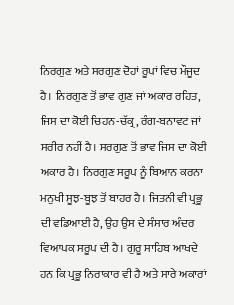ਨਿਰਗੁਣ ਅਤੇ ਸਰਗੁਣ ਦੋਹਾਂ ਰੂਪਾਂ ਵਿਚ ਮੌਜੂਦ ਹੈ। ਨਿਰਗੁਣ ਤੋਂ ਭਾਵ ਗੁਣ ਜਾਂ ਅਕਾਰ ਰਹਿਤ, ਜਿਸ ਦਾ ਕੋਈ ਚਿਹਨ-ਚੱਕ੍ਰ, ਰੰਗ-ਬਨਾਵਟ ਜਾਂ ਸਰੀਰ ਨਹੀਂ ਹੈ। ਸਰਗੁਣ ਤੋਂ ਭਾਵ ਜਿਸ ਦਾ ਕੋਈ ਅਕਾਰ ਹੈ। ਨਿਰਗੁਣ ਸਰੂਪ ਨੂੰ ਬਿਆਨ ਕਰਨਾ ਮਨੁਖੀ ਸੂਝ-ਬੂਝ ਤੋਂ ਬਾਹਰ ਹੈ। ਜਿਤਨੀ ਵੀ ਪ੍ਰਭੂ ਦੀ ਵਡਿਆਈ ਹੈ, ਉਹ ਉਸ ਦੇ ਸੰਸਾਰ ਅੰਦਰ ਵਿਆਪਕ ਸਰੂਪ ਦੀ ਹੈ। ਗੁਰੂ ਸਾਹਿਬ ਆਖਦੇ ਹਨ ਕਿ ਪ੍ਰਭੂ ਨਿਰਾਕਾਰ ਵੀ ਹੈ ਅਤੇ ਸਾਰੇ ਅਕਾਰਾਂ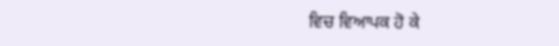ਵਿਚ ਵਿਆਪਕ ਹੋ ਕੇ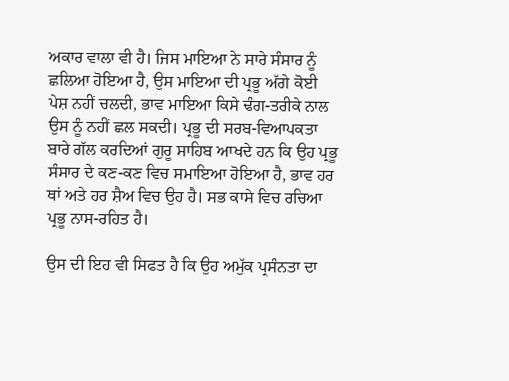ਅਕਾਰ ਵਾਲਾ ਵੀ ਹੈ। ਜਿਸ ਮਾਇਆ ਨੇ ਸਾਰੇ ਸੰਸਾਰ ਨੂੰ ਛਲਿਆ ਹੋਇਆ ਹੈ, ਉਸ ਮਾਇਆ ਦੀ ਪ੍ਰਭੂ ਅੱਗੇ ਕੋਈ ਪੇਸ਼ ਨਹੀਂ ਚਲਦੀ, ਭਾਵ ਮਾਇਆ ਕਿਸੇ ਢੰਗ-ਤਰੀਕੇ ਨਾਲ ਉਸ ਨੂੰ ਨਹੀਂ ਛਲ ਸਕਦੀ। ਪ੍ਰਭੂ ਦੀ ਸਰਬ-ਵਿਆਪਕਤਾ ਬਾਰੇ ਗੱਲ ਕਰਦਿਆਂ ਗੁਰੂ ਸਾਹਿਬ ਆਖਦੇ ਹਨ ਕਿ ਉਹ ਪ੍ਰਭੂ ਸੰਸਾਰ ਦੇ ਕਣ-ਕਣ ਵਿਚ ਸਮਾਇਆ ਹੋਇਆ ਹੈ, ਭਾਵ ਹਰ ਥਾਂ ਅਤੇ ਹਰ ਸ਼ੈਅ ਵਿਚ ਉਹ ਹੈ। ਸਭ ਕਾਸੇ ਵਿਚ ਰਚਿਆ ਪ੍ਰਭੂ ਨਾਸ-ਰਹਿਤ ਹੈ।

ਉਸ ਦੀ ਇਹ ਵੀ ਸਿਫਤ ਹੈ ਕਿ ਉਹ ਅਮੁੱਕ ਪ੍ਰਸੰਨਤਾ ਦਾ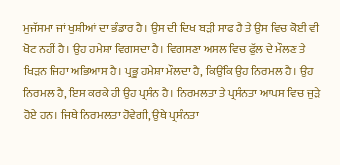ਮੁਜੱਸਮਾ ਜਾਂ ਖੁਸ਼ੀਆਂ ਦਾ ਭੰਡਾਰ ਹੈ। ਉਸ ਦੀ ਦਿਖ ਬੜੀ ਸਾਫ ਹੈ ਤੇ ਉਸ ਵਿਚ ਕੋਈ ਵੀ ਖੋਟ ਨਹੀਂ ਹੈ। ਉਹ ਹਮੇਸ਼ਾ ਵਿਗਸਦਾ ਹੈ। ਵਿਗਸਣਾ ਅਸਲ ਵਿਚ ਫੁੱਲ ਦੇ ਮੌਲਣ ਤੇ ਖਿੜਨ ਜਿਹਾ ਅਭਿਆਸ ਹੈ। ਪ੍ਰਭੂ ਹਮੇਸ਼ਾ ਮੌਲਦਾ ਹੈ, ਕਿਉਂਕਿ ਉਹ ਨਿਰਮਲ ਹੈ। ਉਹ ਨਿਰਮਲ ਹੈ, ਇਸ ਕਰਕੇ ਹੀ ਉਹ ਪ੍ਰਸੰਨ ਹੈ। ਨਿਰਮਲਤਾ ਤੇ ਪ੍ਰਸੰਨਤਾ ਆਪਸ ਵਿਚ ਜੁੜੇ ਹੋਏ ਹਨ। ਜਿਥੇ ਨਿਰਮਲਤਾ ਹੋਵੇਗੀ, ਉਥੇ ਪ੍ਰਸੰਨਤਾ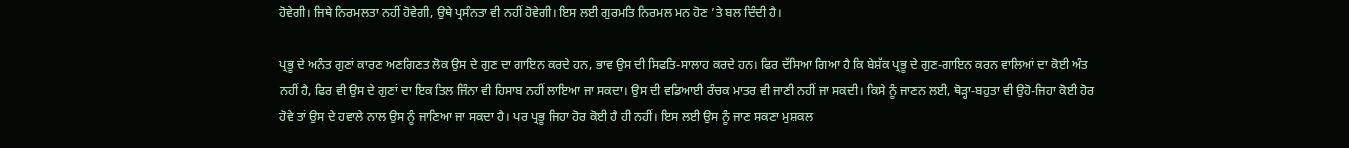ਹੋਵੇਗੀ। ਜਿਥੇ ਨਿਰਮਲਤਾ ਨਹੀਂ ਹੋਵੇਗੀ, ਉਥੇ ਪ੍ਰਸੰਨਤਾ ਵੀ ਨਹੀਂ ਹੋਵੇਗੀ। ਇਸ ਲਈ ਗੁਰਮਤਿ ਨਿਰਮਲ ਮਨ ਹੋਣ ’ਤੇ ਬਲ ਦਿੰਦੀ ਹੈ।

ਪ੍ਰਭੂ ਦੇ ਅਨੰਤ ਗੁਣਾਂ ਕਾਰਣ ਅਣਗਿਣਤ ਲੋਕ ਉਸ ਦੇ ਗੁਣ ਦਾ ਗਾਇਨ ਕਰਦੇ ਹਨ, ਭਾਵ ਉਸ ਦੀ ਸਿਫਤਿ-ਸਾਲਾਹ ਕਰਦੇ ਹਨ। ਫਿਰ ਦੱਸਿਆ ਗਿਆ ਹੈ ਕਿ ਬੇਸ਼ੱਕ ਪ੍ਰਭੂ ਦੇ ਗੁਣ-ਗਾਇਨ ਕਰਨ ਵਾਲਿਆਂ ਦਾ ਕੋਈ ਅੰਤ ਨਹੀਂ ਹੈ, ਫਿਰ ਵੀ ਉਸ ਦੇ ਗੁਣਾਂ ਦਾ ਇਕ ਤਿਲ ਜਿੰਨਾ ਵੀ ਹਿਸਾਬ ਨਹੀਂ ਲਾਇਆ ਜਾ ਸਕਦਾ। ਉਸ ਦੀ ਵਡਿਆਈ ਰੰਚਕ ਮਾਤਰ ਵੀ ਜਾਣੀ ਨਹੀਂ ਜਾ ਸਕਦੀ। ਕਿਸੇ ਨੂੰ ਜਾਣਨ ਲਈ, ਥੋੜ੍ਹਾ-ਬਹੁਤਾ ਵੀ ਉਹੋ-ਜਿਹਾ ਕੋਈ ਹੋਰ ਹੋਵੇ ਤਾਂ ਉਸ ਦੇ ਹਵਾਲੇ ਨਾਲ ਉਸ ਨੂੰ ਜਾਣਿਆ ਜਾ ਸਕਦਾ ਹੈ। ਪਰ ਪ੍ਰਭੂ ਜਿਹਾ ਹੋਰ ਕੋਈ ਹੈ ਹੀ ਨਹੀਂ। ਇਸ ਲਈ ਉਸ ਨੂੰ ਜਾਣ ਸਕਣਾ ਮੁਸ਼ਕਲ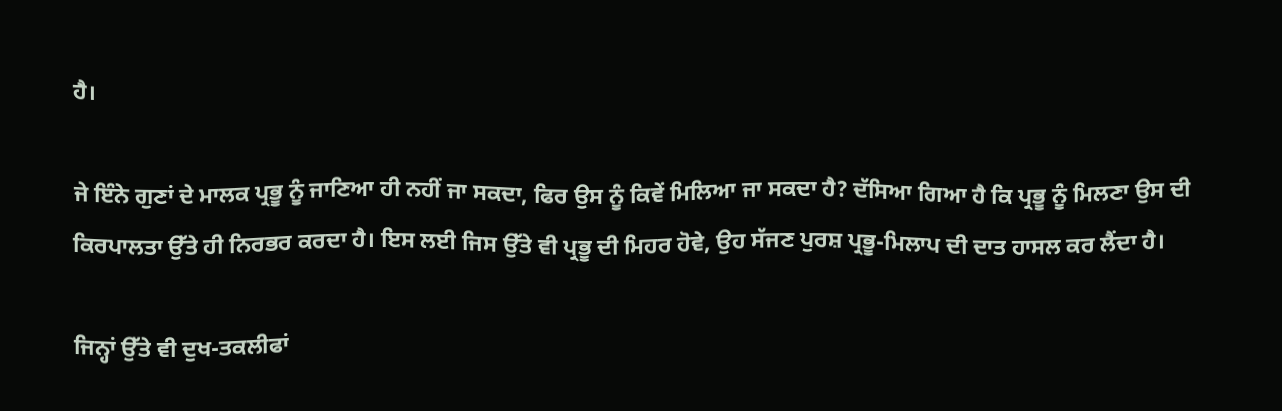ਹੈ।

ਜੇ ਇੰਨੇ ਗੁਣਾਂ ਦੇ ਮਾਲਕ ਪ੍ਰਭੂ ਨੂੰ ਜਾਣਿਆ ਹੀ ਨਹੀਂ ਜਾ ਸਕਦਾ, ਫਿਰ ਉਸ ਨੂੰ ਕਿਵੇਂ ਮਿਲਿਆ ਜਾ ਸਕਦਾ ਹੈ? ਦੱਸਿਆ ਗਿਆ ਹੈ ਕਿ ਪ੍ਰਭੂ ਨੂੰ ਮਿਲਣਾ ਉਸ ਦੀ ਕਿਰਪਾਲਤਾ ਉੱਤੇ ਹੀ ਨਿਰਭਰ ਕਰਦਾ ਹੈ। ਇਸ ਲਈ ਜਿਸ ਉੱਤੇ ਵੀ ਪ੍ਰਭੂ ਦੀ ਮਿਹਰ ਹੋਵੇ, ਉਹ ਸੱਜਣ ਪੁਰਸ਼ ਪ੍ਰਭੂ-ਮਿਲਾਪ ਦੀ ਦਾਤ ਹਾਸਲ ਕਰ ਲੈਂਦਾ ਹੈ।

ਜਿਨ੍ਹਾਂ ਉੱਤੇ ਵੀ ਦੁਖ-ਤਕਲੀਫਾਂ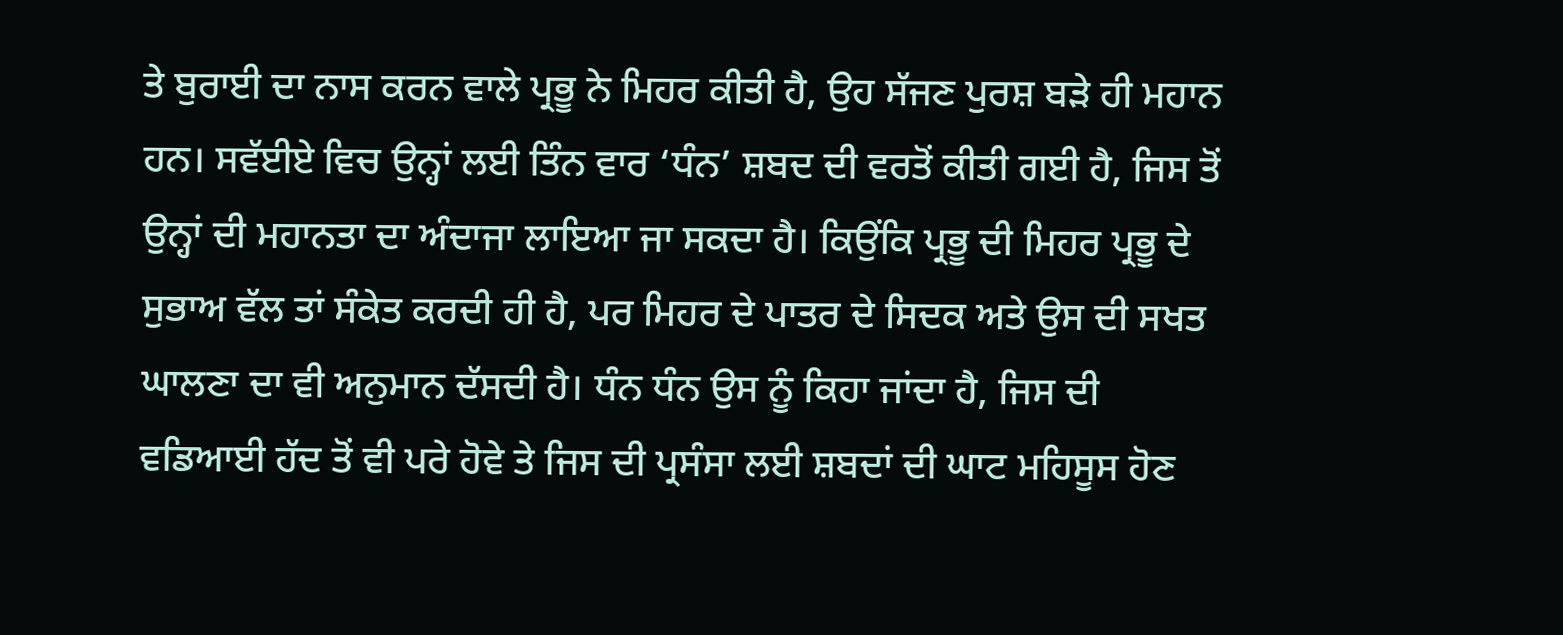ਤੇ ਬੁਰਾਈ ਦਾ ਨਾਸ ਕਰਨ ਵਾਲੇ ਪ੍ਰਭੂ ਨੇ ਮਿਹਰ ਕੀਤੀ ਹੈ, ਉਹ ਸੱਜਣ ਪੁਰਸ਼ ਬੜੇ ਹੀ ਮਹਾਨ ਹਨ। ਸਵੱਈਏ ਵਿਚ ਉਨ੍ਹਾਂ ਲਈ ਤਿੰਨ ਵਾਰ ‘ਧੰਨ’ ਸ਼ਬਦ ਦੀ ਵਰਤੋਂ ਕੀਤੀ ਗਈ ਹੈ, ਜਿਸ ਤੋਂ ਉਨ੍ਹਾਂ ਦੀ ਮਹਾਨਤਾ ਦਾ ਅੰਦਾਜਾ ਲਾਇਆ ਜਾ ਸਕਦਾ ਹੈ। ਕਿਉਂਕਿ ਪ੍ਰਭੂ ਦੀ ਮਿਹਰ ਪ੍ਰਭੂ ਦੇ ਸੁਭਾਅ ਵੱਲ ਤਾਂ ਸੰਕੇਤ ਕਰਦੀ ਹੀ ਹੈ, ਪਰ ਮਿਹਰ ਦੇ ਪਾਤਰ ਦੇ ਸਿਦਕ ਅਤੇ ਉਸ ਦੀ ਸਖਤ ਘਾਲਣਾ ਦਾ ਵੀ ਅਨੁਮਾਨ ਦੱਸਦੀ ਹੈ। ਧੰਨ ਧੰਨ ਉਸ ਨੂੰ ਕਿਹਾ ਜਾਂਦਾ ਹੈ, ਜਿਸ ਦੀ ਵਡਿਆਈ ਹੱਦ ਤੋਂ ਵੀ ਪਰੇ ਹੋਵੇ ਤੇ ਜਿਸ ਦੀ ਪ੍ਰਸੰਸਾ ਲਈ ਸ਼ਬਦਾਂ ਦੀ ਘਾਟ ਮਹਿਸੂਸ ਹੋਣ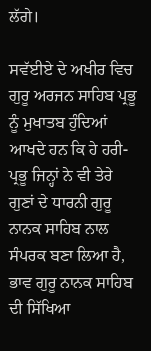ਲੱਗੇ।

ਸਵੱਈਏ ਦੇ ਅਖੀਰ ਵਿਚ ਗੁਰੂ ਅਰਜਨ ਸਾਹਿਬ ਪ੍ਰਭੂ ਨੂੰ ਮੁਖਾਤਬ ਹੁੰਦਿਆਂ ਆਖਦੇ ਹਨ ਕਿ ਹੇ ਹਰੀ-ਪ੍ਰਭੂ ਜਿਨ੍ਹਾਂ ਨੇ ਵੀ ਤੇਰੇ ਗੁਣਾਂ ਦੇ ਧਾਰਨੀ ਗੁਰੂ ਨਾਨਕ ਸਾਹਿਬ ਨਾਲ ਸੰਪਰਕ ਬਣਾ ਲਿਆ ਹੈ, ਭਾਵ ਗੁਰੂ ਨਾਨਕ ਸਾਹਿਬ ਦੀ ਸਿੱਖਿਆ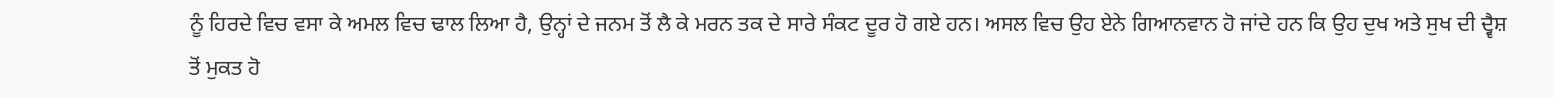ਨੂੰ ਹਿਰਦੇ ਵਿਚ ਵਸਾ ਕੇ ਅਮਲ ਵਿਚ ਢਾਲ ਲਿਆ ਹੈ, ਉਨ੍ਹਾਂ ਦੇ ਜਨਮ ਤੋਂ ਲੈ ਕੇ ਮਰਨ ਤਕ ਦੇ ਸਾਰੇ ਸੰਕਟ ਦੂਰ ਹੋ ਗਏ ਹਨ। ਅਸਲ ਵਿਚ ਉਹ ਏਨੇ ਗਿਆਨਵਾਨ ਹੋ ਜਾਂਦੇ ਹਨ ਕਿ ਉਹ ਦੁਖ ਅਤੇ ਸੁਖ ਦੀ ਦ੍ਵੈਸ਼ ਤੋਂ ਮੁਕਤ ਹੋ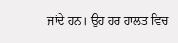ਜਾਂਦੇ ਹਨ। ਉਹ ਹਰ ਹਾਲਤ ਵਿਚ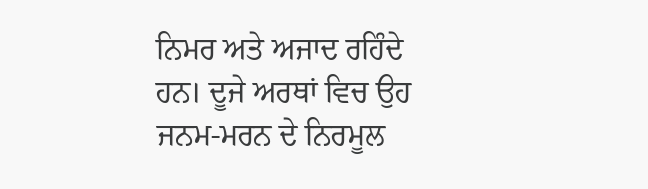ਨਿਮਰ ਅਤੇ ਅਜਾਦ ਰਹਿੰਦੇ ਹਨ। ਦੂਜੇ ਅਰਥਾਂ ਵਿਚ ਉਹ ਜਨਮ-ਮਰਨ ਦੇ ਨਿਰਮੂਲ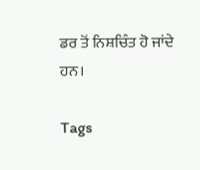ਡਰ ਤੋਂ ਨਿਸ਼ਚਿੰਤ ਹੋ ਜਾਂਦੇ ਹਨ।

Tags